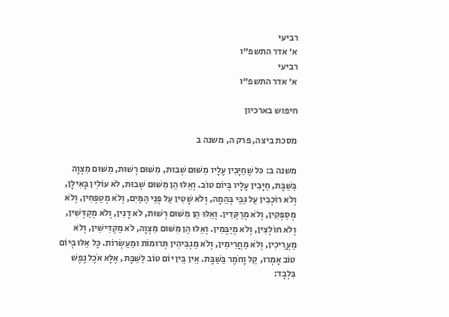רביעי
א' אדר התשפ"ו
רביעי
א' אדר התשפ"ו

חיפוש בארכיון

מסכת ביצה, פרק ה, משנה ב

משנה ב: כּל שֶׁחַיָּבִין עָלָיו מִשּׁוּם שְׁבוּת, מִשּׁוּם רְשׁוּת, מִשּׁוּם מִצְוָה בַּשַּׁבָּת, חַיָּבִין עָלָיו בְּיוֹם טוֹב. וְאֵלּוּ הֵן מִשּׁוּם שְׁבוּת, לֹא עוֹלִין בָּאִילָן, וְלֹא רוֹכְבִין עַל גַּבֵּי בְּהֵמָה, וְלֹא שָׁטִין עַל פְּנֵי הַמַּיִם, וְלֹא מְטַפְּחִין, וְלֹא מְסַפְּקִין, וְלֹא מְרַקְּדִין. וְאֵלּוּ הֵן מִשּׁוּם רְשׁוּת, לֹא דָנִין, וְלֹא מְקַדְּשִׁין, וְלֹא חוֹלְצִין, וְלֹא מְיַבְּמִין. וְאֵלּוּ הֵן מִשּׁוּם מִצְוָה, לֹא מַקְדִּישִׁין, וְלֹא מַעֲרִיכִין, וְלֹא מַחֲרִימִין, וְלֹא מַגְבִּיהִין תְּרוּמוֹת וּמַעַשְׂרוֹת. כָּל אֵלּוּ בְּיוֹם טוֹב אָמְרוּ, קַל וָחֹמֶר בַּשַּׁבָּת. אֵין בֵּין יוֹם טוֹב לַשַּׁבָּת, אֶלָּא אֹכֶל נֶפֶשׁ בִּלְבָד: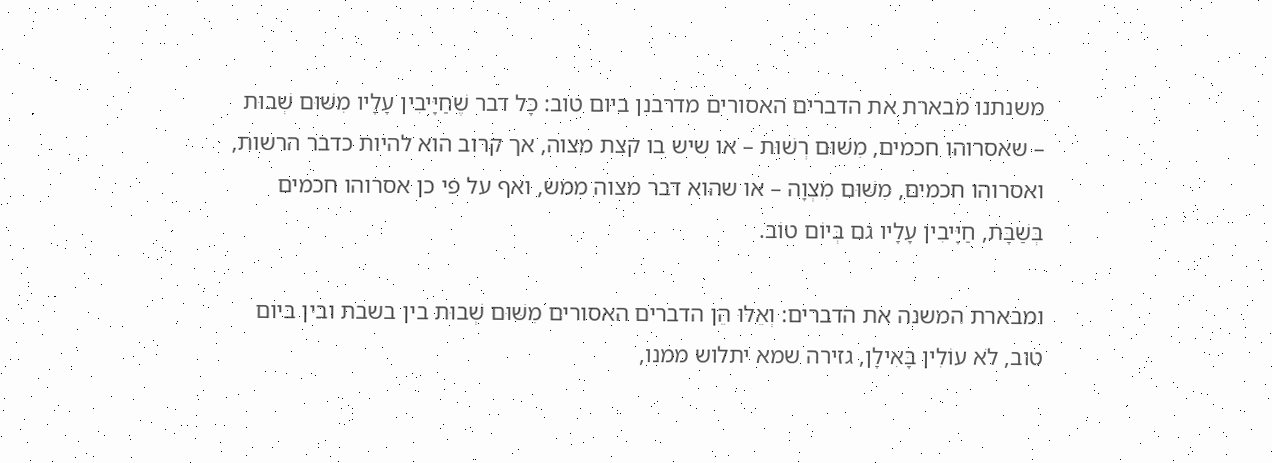משנתנו מבארת את הדברים האסורים מדרבנן ביום טוב: כָּל דבר שֶׁחַיָּיבִין עָלָיו מִשּׁוּם שְׁבוּת – שאסרוהו חכמים, מִשּׁוּם רְשׁוּת – או שיש בו קצת מצוה, אך קרוב הוא להיות כדבר הרשות, ואסרוהו חכמים, מִשּׁוּם מִצְוָה – או שהוא דבר מצוה ממש, ואף על פי כן אסרוהו חכמים בְּשַׁבָּת, חַיָּיבִין עָלָיו גם בְּיוֹם טוֹב.

ומבארת המשנה את הדברים: וְאֵלּוּ הֵן הדברים האסורים מִשּׁוּם שְׁבוּת בין בשבת ובין ביום טוב, לֹא עוֹלִין בָּאִילָן, גזירה שמא יתלוש ממנו,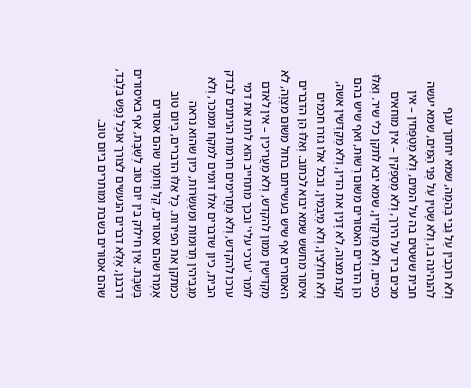וְלֹא רוֹכְבִין עַל גַּבֵּי בְּהֵמָה, שמא יחתוך ענף להנהיגה בו, וְלֹא שָׁטִין עַל פְּנֵי הַמַּיִם, שמא יעשה חבית ששטים בה על המים, וְלֹא מְטַפְּחִין – אין מכים ביד על הירך, וְלֹא מְסַפְּקִין – אין מוחאים כפיים, וְלֹא מְרַקְּדִין, שמא יבא לתקן כלי שיר. וְאֵלּוּ הֵן הדברים האסורים מִשּׁוּם רְשׁוּת, ואף שיש בהם קצת מצוה, לֹא דָּנִין את הדין, וְלֹא מְקַדְּשִׁין אשה, וְלֹא חוֹלְצִין, וְלֹא מְיַבְּמִין, ובכל אלו גזרו חכמים איסור מחשש שמא יבוא לכתוב. וְאֵלּוּ הֵן הדברים האסורים אף שיש בעשייתם בחול מִשּׁוּם מִצְוָה, לֹא מַקְדִּישִׁין ממון להקדש, וְלֹא מַעֲרִיכִין – אין לאדם לומר 'ערכי עלי' ובכך מתחייב הוא לתת את דמי ערכו להקדש, וְלֹא מַחֲרִימִים חרמות הניתנים לבדק הבית, כיון שדברים אלו דומים למקח וממכר, וְלֹא מַגְבִּיהִין תְּרוּמוֹת וּמֵעַשְׂרוֹת, כיון שהוא נראה כמתקן את הפירות. כָּל אֵלּוּ הדברים, בְּיוֹם טוֹב אָמְרוּ שהם אסורים, קַל וָחוֹמֶר שהם אסורים בְּשַׁבָּת. אֵין חילוק בֵּין יוֹם טוֹב לְשַׁבָּת, אף באיסורים דרבנן, אֶלָּא דברים הנעשים לצורך אוֹכֶל נֶפֶשׁ בִּלְבַד, שהם אסורים בשבת ומותרים ביום טוב.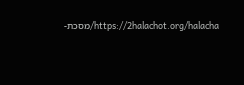https://2halachot.org/halacha/מסכת-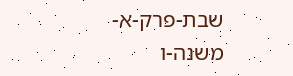שבת-פרק-א-משנה-ו